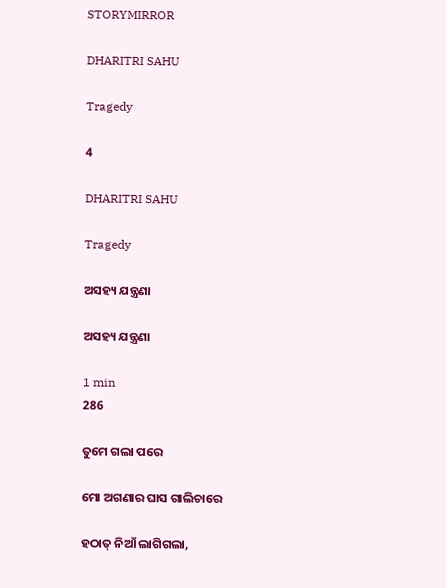STORYMIRROR

DHARITRI SAHU

Tragedy

4

DHARITRI SAHU

Tragedy

ଅସହ୍ୟ ଯନ୍ତ୍ରଣା

ଅସହ୍ୟ ଯନ୍ତ୍ରଣା

1 min
286

ତୁମେ ଗଲା ପରେ

ମୋ ଅଗଣାର ଘାସ ଗାଲିଚାରେ

ହଠାତ୍ ନିଆଁ ଲାଗିଗଲା,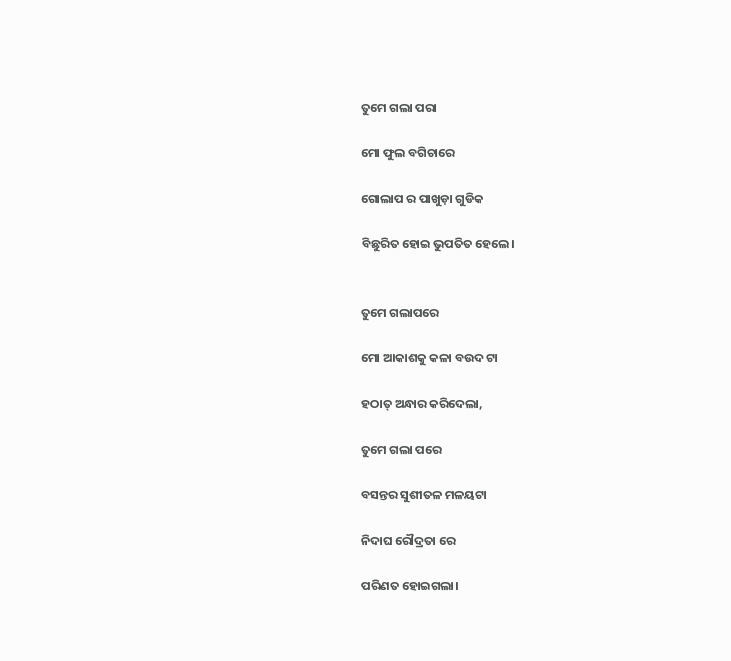ତୁମେ ଗଲା ପରା

ମୋ ଫୁଲ ବଗିଚାରେ

ଗୋଲାପ ର ପାଖୁଡ଼ା ଗୁଡିକ

ବିଛୁରିତ ହୋଇ ଭୁପତିତ ହେଲେ।


ତୁମେ ଗଲାପରେ

ମୋ ଆକାଶକୁ କଳା ବଉଦ ଟା

ହଠାତ୍ ଅନ୍ଧାର କରିଦେଲା,

ତୁମେ ଗଲା ପରେ

ବସନ୍ତର ସୁଶୀତଳ ମଳୟଟା

ନିଦାଘ ରୌଦ୍ରତା ରେ

ପରିଣତ ହୋଇଗଲା।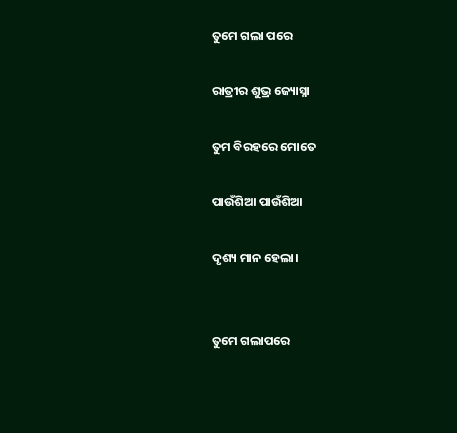ତୁମେ ଗଲା ପରେ

ରାତ୍ରୀର ଶୁଭ୍ର ଜ୍ୟୋସ୍ନା

ତୁମ ବିରହରେ ମୋତେ

ପାଉଁଶିଆ ପାଉଁଶିଆ

ଦୃଶ୍ୟ ମାନ ହେଲା।


ତୁମେ ଗଲାପରେ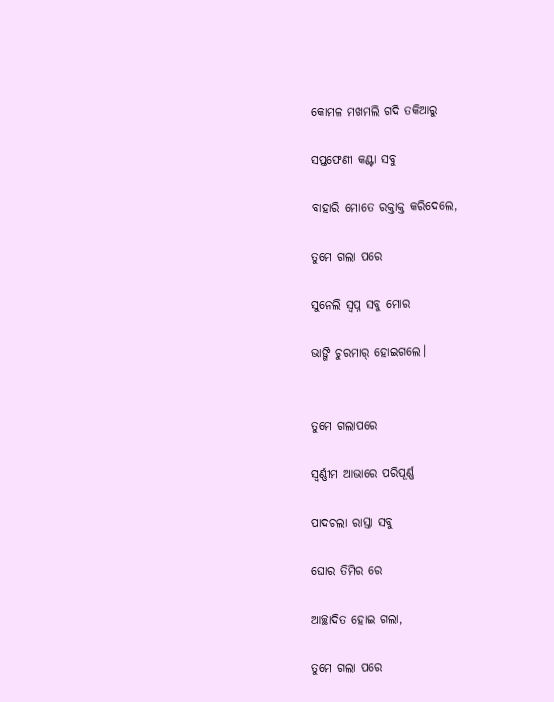କୋମଳ ମଖମଲି ଗଦି ତକିଆରୁ

ସପ୍ତଫେଣୀ କଣ୍ଟା ସବୁ

ବାହାରି ମୋତେ ରକ୍ତାକ୍ତ କରିଦେଲେ,

ତୁମେ ଗଲା ପରେ

ସୁନେଲି ସ୍ବପ୍ନ ସବୁ ମୋର

ଭାଙ୍ଗି ଚୁରମାର୍ ହୋଇଗଲେ।


ତୁମେ ଗଲାପରେ

ସ୍ବର୍ଣ୍ଣୀମ ଆଭାରେ ପରିପୂର୍ଣ୍ଣ

ପାଦଚଲା ରାସ୍ତା ସବୁ

ଘୋର ତିମିର ରେ

ଆଚ୍ଛାଦିତ ହୋଇ ଗଲା,

ତୁମେ ଗଲା ପରେ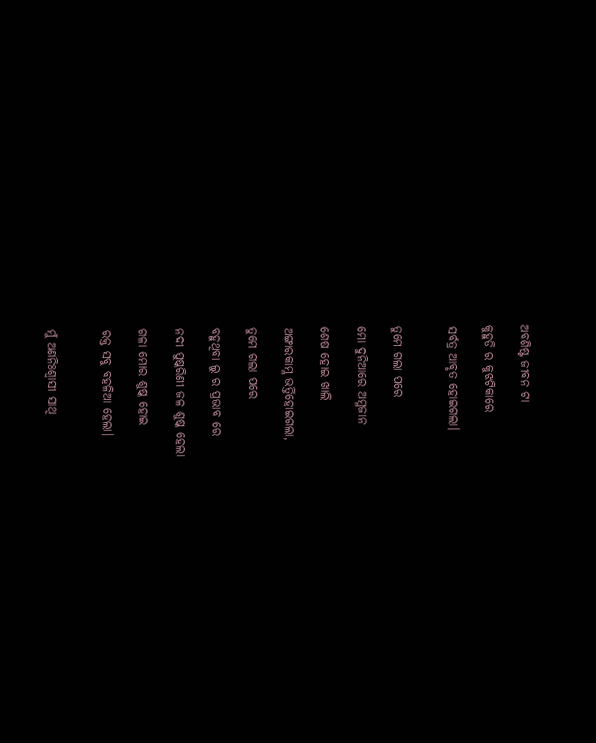ଅବଶିଷ୍ଟ ଜୀବନ ଟା

କୁହୁଡି ର କୁଝଟିକାରେ

ସର୍ବତ୍ର ଆବୃତ ହୋଇଗଲା।


ତୁମେ ଗଲା ପରେ

ମୋ ଦୁନିଆରେ ଅମ୍ଳଜାନ

ଶେଷ ହୋଇ ଖାଲି

ଅଙ୍ଗାରକାମ୍ଳ ଭର୍ତ୍ତିହୋଇଗଲା,

ତୁମେ ଗଲା ପରେ

ବହୁଥିବା ଲୁ ର ପ୍ରଭାବ ରେ

ନଦୀ ପୁଷ୍କରିଣୀ ଜଳ ଶୁଷ୍କ ହେଲା

ଗଳା ମୋର ଶୁଷ୍କ ହୋଇ

ରକ୍ତ ସବୁ ବହଳିଆ ହେଲା।


ମୁଁ ଅଣନିଃଶ୍ବାସୀ ସାଥି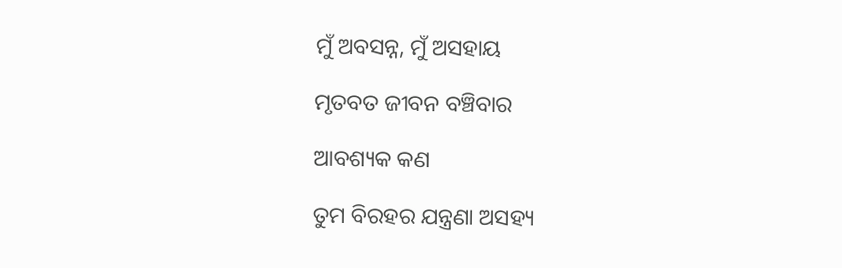ମୁଁ ଅବସନ୍ନ, ମୁଁ ଅସହାୟ

ମୃତବତ ଜୀବନ ବଞ୍ଚିବାର

ଆବଶ୍ୟକ କଣ

ତୁମ ବିରହର ଯନ୍ତ୍ରଣା ଅସହ୍ୟ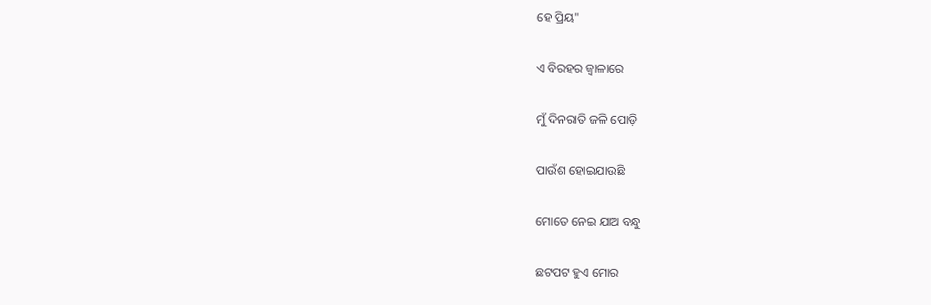ହେ ପ୍ରିୟ"

ଏ ବିରହର ଜ୍ୱାଳାରେ

ମୁଁ ଦିନରାତି ଜଳି ପୋଡ଼ି

ପାଉଁଶ ହୋଇଯାଉଛି

ମୋତେ ନେଇ ଯାଅ ବନ୍ଧୁ

ଛଟପଟ ହୁଏ ମୋର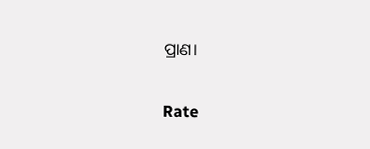ପ୍ରାଣ।


Rate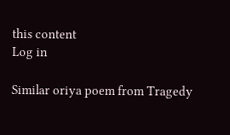this content
Log in

Similar oriya poem from Tragedy